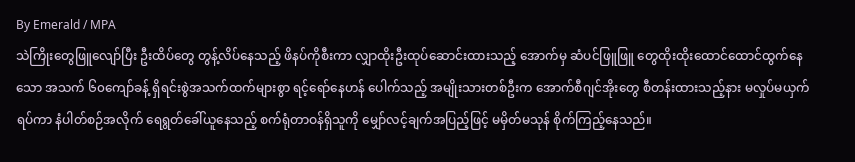By Emerald / MPA
သဲကြိုးတွေဖြူလျော်ပြီး ဦးထိပ်တွေ တွန့်လိပ်နေသည့် ဖိနပ်ကိုစီးကာ လျှာထိုးဦးထုပ်ဆောင်းထားသည့် အောက်မှ ဆံပင်ဖြူဖြူ တွေထိုးထိုးထောင်ထောင်ထွက်နေသော အသက် ၆၀ကျော်ခန့် ရှိရင်းစွဲအသက်ထက်များစွာ ရင့်ရော်နေဟန် ပေါက်သည့် အမျိုးသားတစ်ဦးက အောက်စီဂျင်အိုးတွေ စီတန်းထားသည့်နား မလှုပ်မယှက်ရပ်ကာ နံပါတ်စဉ်အလိုက် ရေရွတ်ခေါ်ယူနေသည့် စက်ရုံတာဝန်ရှိသူကို မျှော်လင့်ချက်အပြည့်ဖြင့် မမှိတ်မသုန် စိုက်ကြည့်နေသည်။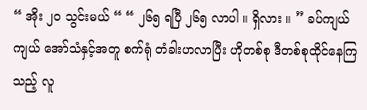“ အိုး ၂၀ သွင်းမယ် “ “ ၂၆၅ ရပြီ ၂၆၅ လာပါ ။ ရှိလား ။ ” ခပ်ကျယ်ကျယ် အော်သံနှင့်အတူ စက်ရုံ တံခါးဟလာပြီး ဟိုတစ်စု ဒီတစ်စုထိုင်နေကြသည့် လူ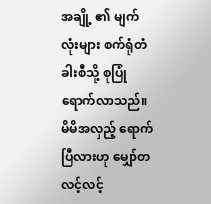အချို့ ၏ မျက်လုံးများ စက်ရုံတံခါးစီသို့ စုပြုံရောက်လာသည်။ မိမိအလှည့် ရောက်ပြီလားဟု မျှော်တလင့်လင့်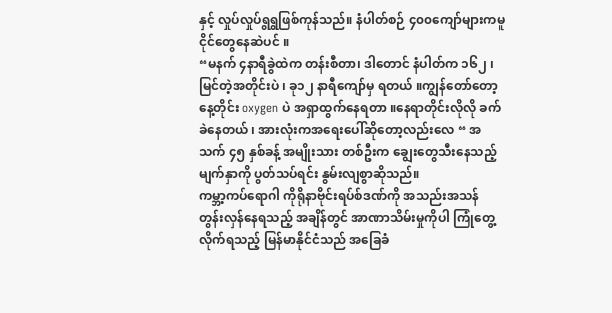နှင့် လှုပ်လှုပ်ရွရွဖြစ်ကုန်သည်။ နံပါတ်စဉ် ၄၀၀ကျော်များကမူ ငိုင်တွေနေဆဲပင် ။
“မနက် ၄နာရီခွဲထဲက တန်းစီတာ၊ ဒါတောင် နံပါတ်က ၁၆၂ ၊ မြင်တဲ့အတိုင်းပဲ ၊ ခု၁၂ နာရီကျော်မှ ရတယ် ။ကျွန်တော်တော့ နေ့တိုင်း oxygen ပဲ အရှာထွက်နေရတာ ။နေရာတိုင်းလိုလို ခက်ခဲနေတယ် ၊ အားလုံးကအရေးပေါ်ဆိုတော့လည်းလေ “ အသက် ၄၅ နှစ်ခန့် အမျိုးသား တစ်ဦးက ချွေးတွေသီးနေသည့် မျက်နှာကို ပွတ်သပ်ရင်း နွမ်းလျစွာဆိုသည်။
ကမ္ဘာ့ကပ်ရောဂါ ကိုရိုနာဗိုင်းရပ်စ်ဒဏ်ကို အသည်းအသန် တွန်းလှန်နေရသည့် အချိန်တွင် အာဏာသိမ်းမှုကိုပါ ကြုံတွေ့လိုက်ရသည့် မြန်မာနိုင်ငံသည် အခြေခံ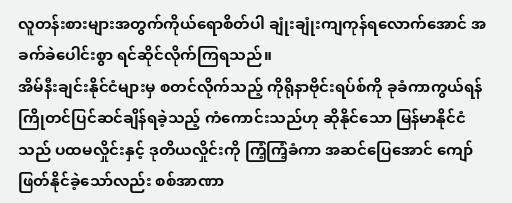လူတန်းစားများအတွက်ကိုယ်ရောစိတ်ပါ ချုံးချုံးကျကုန်ရလောက်အောင် အခက်ခဲပေါင်းစွာ ရင်ဆိုင်လိုက်ကြရသည်။
အိမ်နီးချင်းနိုင်ငံများမှ စတင်လိုက်သည့် ကိုရိုနာဗိုင်းရပ်စ်ကို ခုခံကာကွယ်ရန် ကြိုတင်ပြင်ဆင်ချိန်ရခဲ့သည့် ကံကောင်းသည်ဟု ဆိုနိုင်သော မြန်မာနိုင်ငံသည် ပထမလှိုင်းနှင့် ဒုတိယလှိုင်းကို ကြံ့ကြံ့ခံကာ အဆင်ပြေအောင် ကျော်ဖြတ်နိုင်ခဲ့သော်လည်း စစ်အာဏာ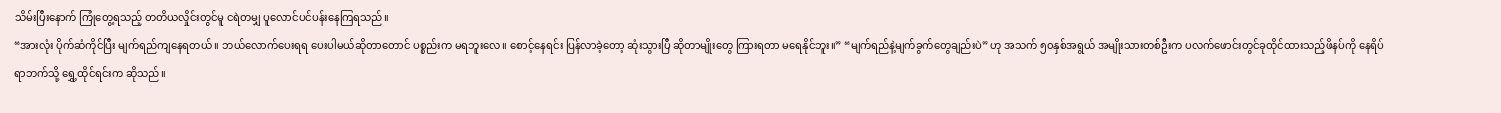သိမ်းပြီးနောက် ကြုံတွေ့ရသည့် တတိယလှိုင်းတွင်မူ ငရဲတမျှ ပူလောင်ပင်ပန်းနေကြရသည်။
“အားလုံး ပိုက်ဆံကိုင်ပြီး မျက်ရည်ကျနေရတယ် ။ ဘယ်လောက်ပေးရရ ပေးပါမယ်ဆိုတာတောင် ပစ္စည်းက မရဘူးလေ။ စောင့်နေရင်း ပြန်လာခဲ့တော့ ဆုံးသွားပြီ ဆိုတာမျိုးတွေ ကြားရတာ မရေနိုင်ဘူး။” “မျက်ရည်နဲ့မျက်ခွက်တွေချည်းပဲ” ဟု အသက် ၅၀နှစ်အရွယ် အမျိုးသားတစ်ဦးက ပလက်ဖောင်းတွင်ခုထိုင်ထားသည့်ဖိနပ်ကို နေရိပ်ရာဘက်သို့ ရွှေ့ထိုင်ရင်းက ဆိုသည်။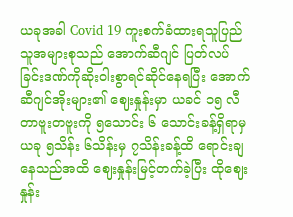ယခုအခါ Covid 19 ကူးစက်ခံထားရသူပြည်သူအများစုသည် အောက်ဆီဂျင် ပြတ်လပ်ခြင်းဒဏ်ကိုဆိုးဝါးစွာရင်ဆိုင်နေရပြီး အောက်ဆီဂျင်အိုးများ၏ ဈေးနှုန်းမှာ ယခင် ၁၅ လီတာဗူးတဗူးကို ၅သောင်း ၆ သောင်းခန့်ရှိရာမှ ယခု ၅သိန်း ၆သိန်းမှ ၇သိန်းခန့်ထိ ရောင်းချနေသည်အထိ ဈေးနှုန်းမြင့်တက်ခဲ့ပြီး ထိုဈေးနှုန်း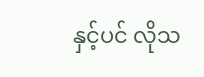နှင့်ပင် လိုသ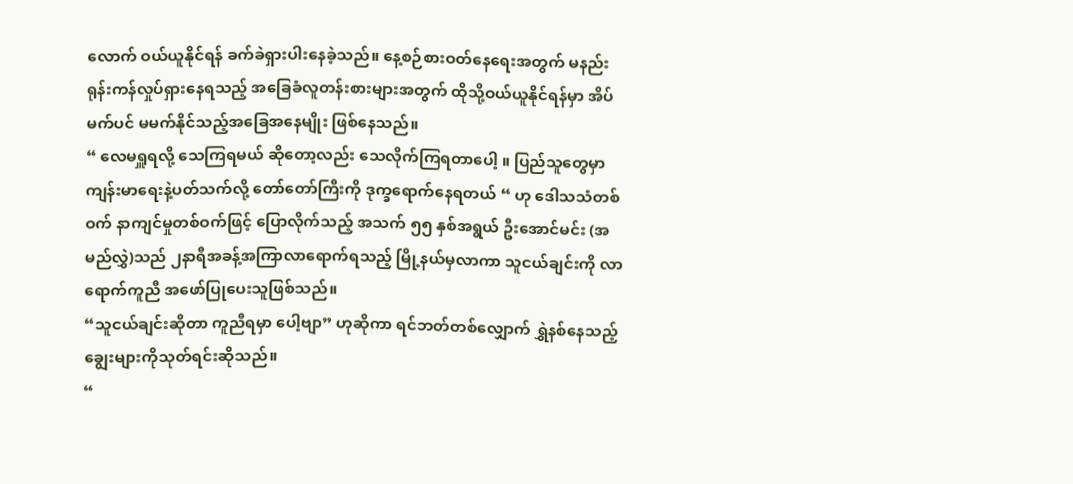လောက် ဝယ်ယူနိုင်ရန် ခက်ခဲရှားပါးနေခဲ့သည်။ နေ့စဉ်စားဝတ်နေရေးအတွက် မနည်းရုန်းကန်လှုပ်ရှားနေရသည့် အခြေခံလူတန်းစားများအတွက် ထိုသို့ဝယ်ယူနိုင်ရန်မှာ အိပ်မက်ပင် မမက်နိုင်သည့်အခြေအနေမျိုး ဖြစ်နေသည်။
“ လေမရှူရလို့ သေကြရမယ် ဆိုတော့လည်း သေလိုက်ကြရတာပေါ့ ။ ပြည်သူတွေမှာ ကျန်းမာရေးနဲ့ပတ်သက်လို့ တော်တော်ကြီးကို ဒုက္ခရောက်နေရတယ် “ ဟု ဒေါသသံတစ်ဝက် နာကျင်မှုတစ်ဝက်ဖြင့် ပြောလိုက်သည့် အသက် ၅၅ နှစ်အရွယ် ဦးအောင်မင်း (အမည်လွှဲ)သည် ၂နာရီအခန့်အကြာလာရောက်ရသည့် မြို့နယ်မှလာကာ သူငယ်ချင်းကို လာရောက်ကူညီ အဖော်ပြုပေးသူဖြစ်သည်။
“သူငယ်ချင်းဆိုတာ ကူညီရမှာ ပေါ့ဗျာ” ဟုဆိုကာ ရင်ဘတ်တစ်လျှောက် ရွှဲနစ်နေသည့် ချွေးများကိုသုတ်ရင်းဆိုသည်။
“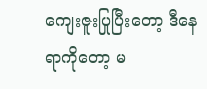ကျေးဇူးပြုပြီးတော့ ဒီနေရာကိုတော့ မ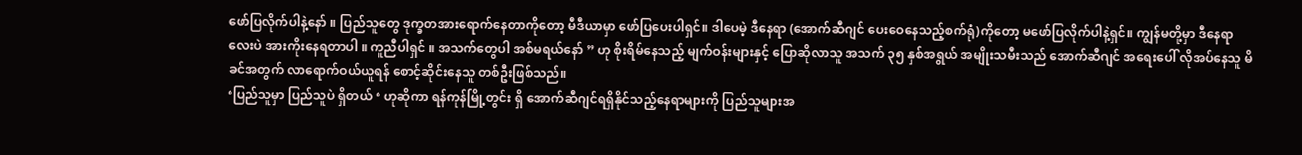ဖော်ပြလိုက်ပါနဲ့နော် ။ ပြည်သူတွေ ဒုက္ခတအားရောက်နေတာကိုတော့ မီဒီယာမှာ ဖော်ပြပေးပါရှင်။ ဒါပေမဲ့ ဒီနေရာ (အောက်ဆီဂျင် ပေးဝေနေသည့်စက်ရုံ)ကိုတော့ မဖော်ပြလိုက်ပါနဲ့ရှင်။ ကျွန်မတို့မှာ ဒီနေရာလေးပဲ အားကိုးနေရတာပါ ။ ကူညီပါရှင် ။ အသက်တွေပါ အစ်မရယ်နော် ” ဟု စိုးရိမ်နေသည့် မျက်ဝန်းများနှင့် ပြောဆိုလာသူ အသက် ၃၅ နှစ်အရွယ် အမျိုးသမီးသည် အောက်ဆီဂျင် အရေးပေါ် လိုအပ်နေသူ မိခင်အတွက် လာရောက်ဝယ်ယူရန် စောင့်ဆိုင်းနေသူ တစ်ဦးဖြစ်သည်။
‘ပြည်သူမှာ ပြည်သူပဲ ရှိတယ် ‘ ဟုဆိုကာ ရန်ကုန်မြို့တွင်း ရှိ အောက်ဆီဂျင်ရရှိနိုင်သည့်နေရာများကို ပြည်သူများအ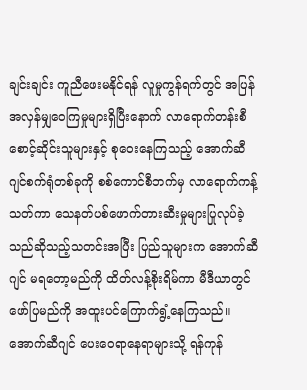ချင်းချင်း ကူညီဖေးမနိုင်ရန် လူမှုကွန်ရက်တွင် အပြန်အလှန်မျှဝေကြမှုများရှိပြီးနောက် လာရောက်တန်းစီ စောင့်ဆိုင်းသူများနှင့် စုဝေးနေကြသည့် အောက်ဆီဂျင်စက်ရုံတစ်ခုကို စစ်ကောင်စီဘက်မှ လာရောက်ကန့်သတ်ကာ သေနတ်ပစ်ဖောက်တားဆီးမှုများပြုလုပ်ခဲ့သည်ဆိုသည့်သတင်းအပြီး ပြည်သူများက အောက်ဆီဂျင် မရတော့မည်ကို ထိတ်လန့်စိုးရိမ်ကာ မီဒီယာတွင် ဖော်ပြမည်ကို အထူးပင်ကြောက်ရွံ့နေကြသည်။
အောက်ဆီဂျင် ပေးဝေရာနေရာများသို့ ရန်ကုန်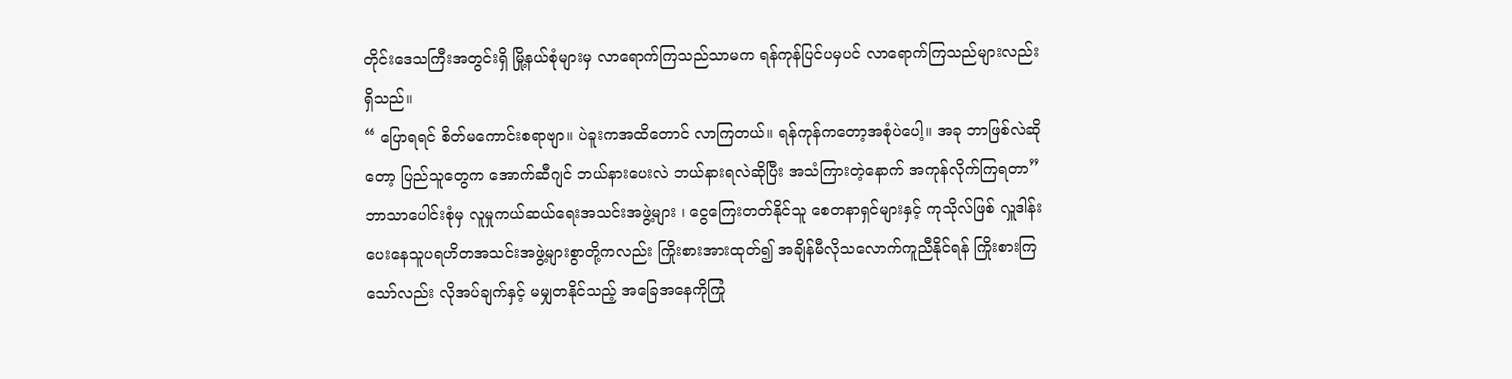တိုင်းဒေသကြီးအတွင်းရှိ မြို့နယ်စုံများမှ လာရောက်ကြသည်သာမက ရန်ကုန်ပြင်ပမှပင် လာရောက်ကြသည်များလည်းရှိသည်။
“ ပြောရရင် စိတ်မကောင်းစရာဗျာ။ ပဲခူးကအထိတောင် လာကြတယ်။ ရန်ကုန်ကတော့အစုံပဲပေါ့။ အခု ဘာဖြစ်လဲဆိုတော့ ပြည်သူတွေက အောက်ဆီဂျင် ဘယ်နားပေးလဲ ဘယ်နားရလဲဆိုပြီး အသံကြားတဲ့နောက် အကုန်လိုက်ကြရတာ”
ဘာသာပေါင်းစုံမှ လူမှုကယ်ဆယ်ရေးအသင်းအဖွဲ့များ ၊ ငွေကြေးတတ်နိုင်သူ စေတနာရှင်များနှင့် ကုသိုလ်ဖြစ် လှူဒါန်းပေးနေသူပရဟိတအသင်းအဖွဲ့များစွာတို့ကလည်း ကြိုးစားအားထုတ်၍ အချိန်မီလိုသလောက်ကူညီနိုင်ရန် ကြိုးစားကြသော်လည်း လိုအပ်ချက်နှင့် မမျှတနိုင်သည့် အခြေအနေကိုကြုံ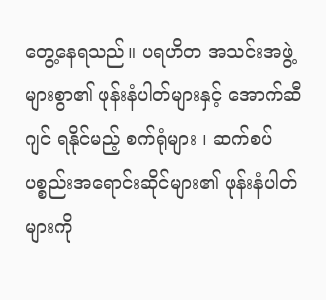တွေ့နေရသည်။ ပရဟိတ အသင်းအဖွဲ့များစွာ၏ ဖုန်းနံပါတ်များနှင့် အောက်ဆီဂျင် ရနိုင်မည့် စက်ရုံများ ၊ ဆက်စပ်ပစ္စည်းအရောင်းဆိုင်များ၏ ဖုန်းနံပါတ်များကို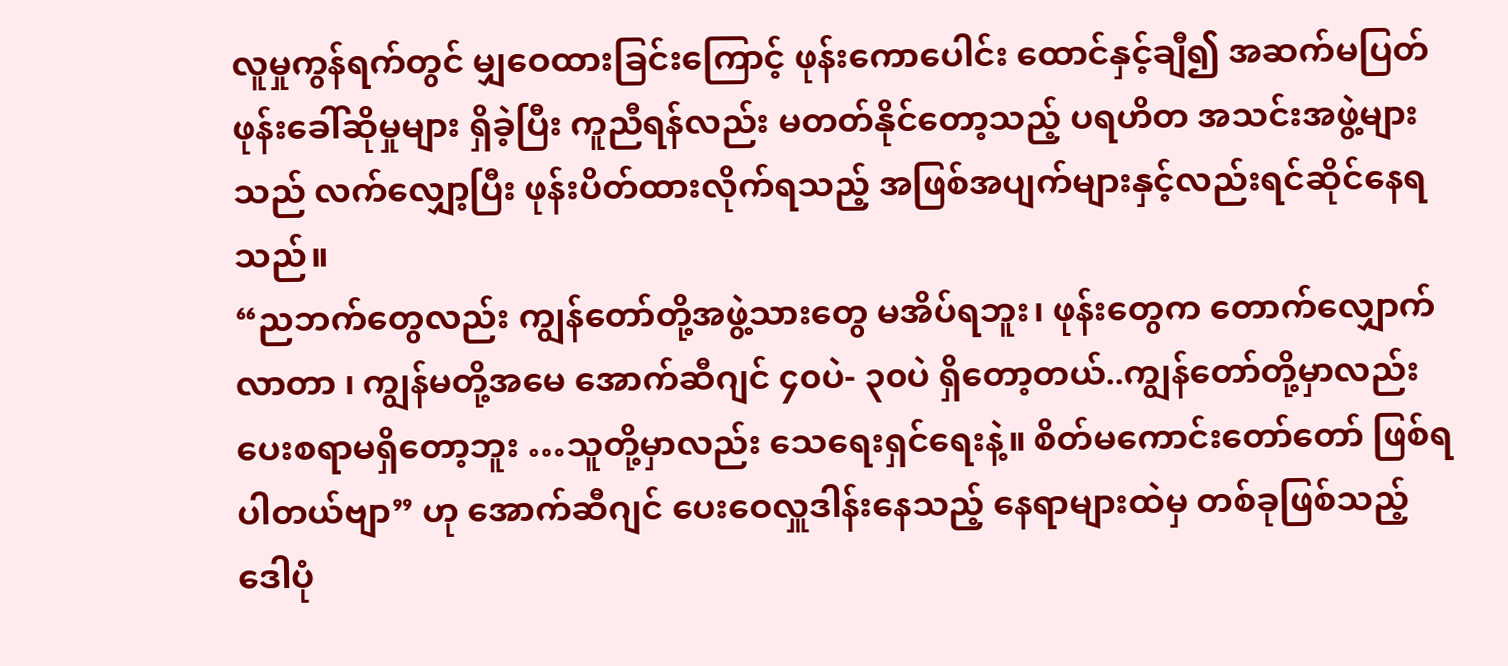လူမှုကွန်ရက်တွင် မျှဝေထားခြင်းကြောင့် ဖုန်းကောပေါင်း ထောင်နှင့်ချီ၍ အဆက်မပြတ် ဖုန်းခေါ်ဆိုမှုများ ရှိခဲ့ပြီး ကူညီရန်လည်း မတတ်နိုင်တော့သည့် ပရဟိတ အသင်းအဖွဲ့များသည် လက်လျှော့ပြီး ဖုန်းပိတ်ထားလိုက်ရသည့် အဖြစ်အပျက်များနှင့်လည်းရင်ဆိုင်နေရသည်။
“ညဘက်တွေလည်း ကျွန်တော်တို့အဖွဲ့သားတွေ မအိပ်ရဘူး၊ ဖုန်းတွေက တောက်လျှောက်လာတာ ၊ ကျွန်မတို့အမေ အောက်ဆီဂျင် ၄၀ပဲ- ၃၀ပဲ ရှိတော့တယ်..ကျွန်တော်တို့မှာလည်း ပေးစရာမရှိတော့ဘူး …သူတို့မှာလည်း သေရေးရှင်ရေးနဲ့။ စိတ်မကောင်းတော်တော် ဖြစ်ရပါတယ်ဗျာ” ဟု အောက်ဆီဂျင် ပေးဝေလှူဒါန်းနေသည့် နေရာများထဲမှ တစ်ခုဖြစ်သည့် ဒေါပုံ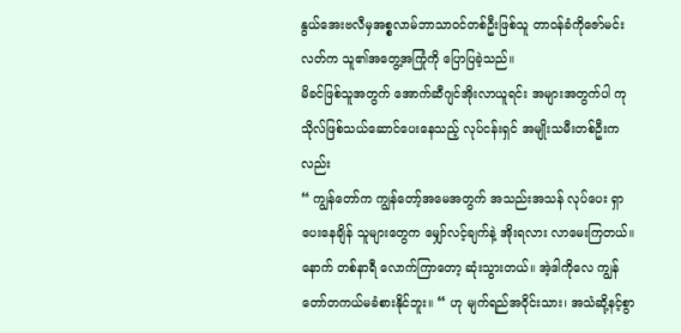နွယ်အေးဗလီမှအစ္စလာမ်ဘာသာဝင်တစ်ဦးဖြစ်သူ တာဝန်ခံကိုဇော်မင်းလတ်က သူ၏အတွေ့အကြုံကို ပြောပြခဲ့သည်။
မိခင်ဖြစ်သူအတွက် အောက်ဆီဂျင်အိုးလာယူရင်း အများအတွက်ပါ ကုသိုလ်ဖြစ်သယ်ဆောင်ပေးနေသည့် လုပ်ငန်းရှင် အမျိုးသမီးတစ်ဦးကလည်း
“ ကျွန်တော်က ကျွန်တော့်အမေအတွက် အသည်းအသန် လုပ်ပေး ရှာပေးနေချိန် သူများတွေက မျှော်လင့်ချက်နဲ့ အိုးရလား လာမေးကြတယ်။ နောက် တစ်နာရီ လောက်ကြာတော့ ဆုံးသွားတယ်။ အဲ့ဒါကိုလေ ကျွန်တော်တကယ်မခံစားနိုင်ဘူး။ “ ဟု မျက်ရည်အဝိုင်းသား၊ အသံဆို့နင့်စွာ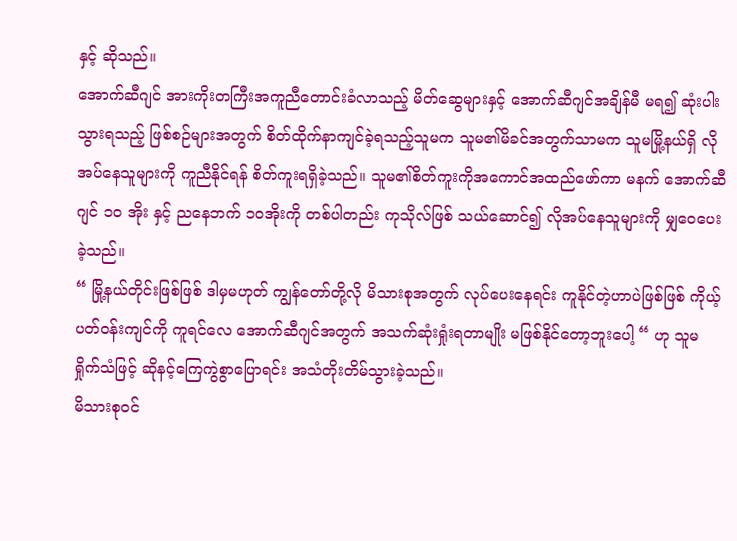နှင့် ဆိုသည်။
အောက်ဆီဂျင် အားကိုးတကြီးအကူညီတောင်းခံလာသည့် မိတ်ဆွေများနှင့် အောက်ဆီဂျင်အချိန်မီ မရ၍ ဆုံးပါးသွားရသည့် ဖြစ်စဉ်များအတွက် စိတ်ထိုက်နာကျင်ခဲ့ရသည့်သူမက သူမ၏မိခင်အတွက်သာမက သူမမြို့နယ်ရှိ လိုအပ်နေသူများကို ကူညီနိုင်ရန် စိတ်ကူးရရှိခဲ့သည်။ သူမ၏စိတ်ကူးကိုအကောင်အထည်ဖော်ကာ မနက် အောက်ဆီဂျင် ၁၀ အိုး နှင့် ညနေဘက် ၁၀အိုးကို တစ်ပါတည်း ကုသိုလ်ဖြစ် သယ်ဆောင်၍ လိုအပ်နေသူများကို မျှဝေပေးခဲ့သည်။
“ မြို့နယ်တိုင်းဖြစ်ဖြစ် ဒါမှမဟုတ် ကျွန်တော်တို့လို မိသားစုအတွက် လုပ်ပေးနေရင်း ကူနိုင်တဲ့ဟာပဲဖြစ်ဖြစ် ကိုယ့်ပတ်ဝန်းကျင်ကို ကူရင်လေ အောက်ဆီဂျင်အတွက် အသက်ဆုံးရှုံးရတာမျိုး မဖြစ်နိုင်တော့ဘူးပေါ့ “ ဟု သူမ ရှိုက်သံဖြင့် ဆိုနင့်ကြေကွဲစွာပြောရင်း အသံတိုးတိမ်သွားခဲ့သည်။
မိသားစုဝင်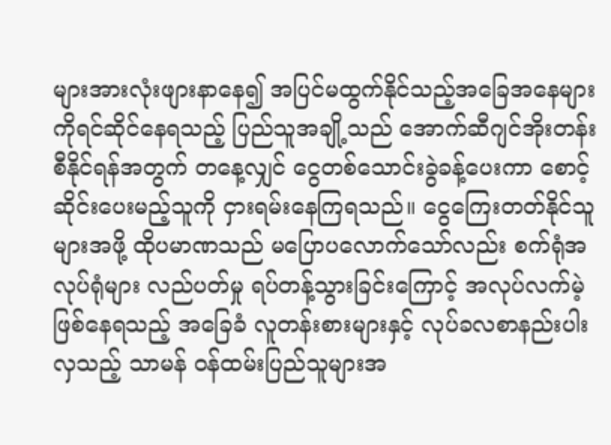များအားလုံးဖျားနာနေ၍ အပြင်မထွက်နိုင်သည့်အခြေအနေများကိုရင်ဆိုင်နေရသည့် ပြည်သူအချို့သည် အောက်ဆီဂျင်အိုးတန်းစီနိုင်ရန်အတွက် တနေ့လျှင် ငွေတစ်သောင်းခွဲခန့်ပေးကာ စောင့်ဆိုင်းပေးမည့်သူကို ငှားရမ်းနေကြရသည်။ ငွေကြေးတတ်နိုင်သူများအဖို့ ထိုပမာဏသည် မပြောပလောက်သော်လည်း စက်ရုံအလုပ်ရုံများ လည်ပတ်မှု ရပ်တန့်သွားခြင်းကြောင့် အလုပ်လက်မဲ့ဖြစ်နေရသည့် အခြေခံ လူတန်းစားများနှင့် လုပ်ခလစာနည်းပါးလှသည့် သာမန် ဝန်ထမ်းပြည်သူများအ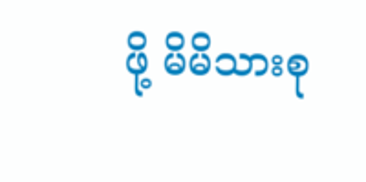ဖို့ မိမိသားစု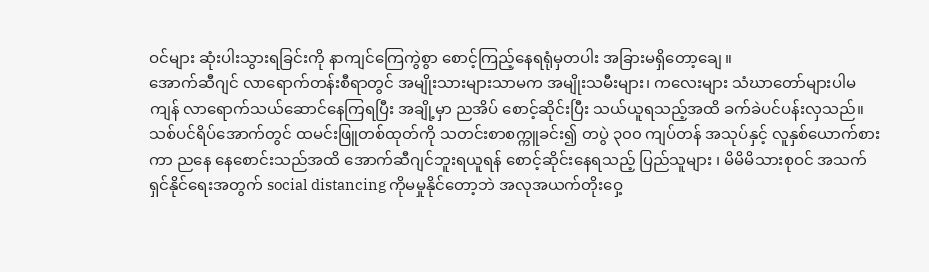ဝင်များ ဆုံးပါးသွားရခြင်းကို နာကျင်ကြေကွဲစွာ စောင့်ကြည့်နေရရုံမှတပါး အခြားမရှိတော့ချေ ။
အောက်ဆီဂျင် လာရောက်တန်းစီရာတွင် အမျိုးသားများသာမက အမျိုးသမီးများ၊ ကလေးများ သံဃာတော်များပါမကျန် လာရောက်သယ်ဆောင်နေကြရပြီး အချို့မှာ ညအိပ် စောင့်ဆိုင်းပြီး သယ်ယူရသည့်အထိ ခက်ခဲပင်ပန်းလှသည်။ သစ်ပင်ရိပ်အောက်တွင် ထမင်းဖြူတစ်ထုတ်ကို သတင်းစာစက္ကူခင်း၍ တပွဲ ၃၀၀ ကျပ်တန် အသုပ်နှင့် လူနှစ်ယောက်စားကာ ညနေ နေစောင်းသည်အထိ အောက်ဆီဂျင်ဘူးရယူရန် စောင့်ဆိုင်းနေရသည့် ပြည်သူများ ၊ မိမိမိသားစုဝင် အသက်ရှင်နိုင်ရေးအတွက် social distancing ကိုမမှုနိုင်တော့ဘဲ အလုအယက်တိုးဝှေ့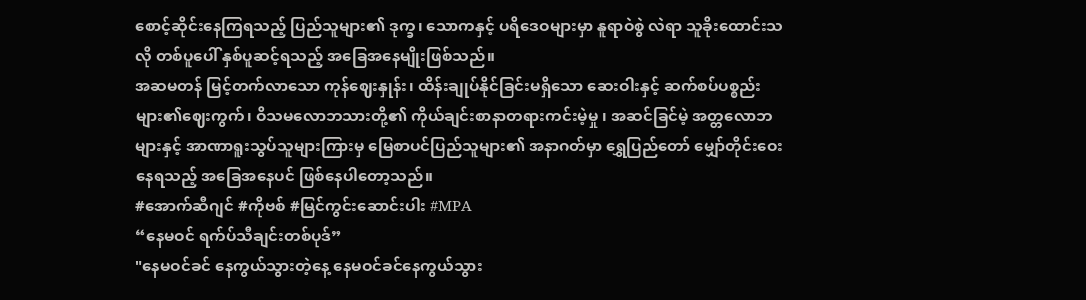စောင့်ဆိုင်းနေကြရသည့် ပြည်သူများ၏ ဒုက္ခ၊ သောကနှင့် ပရိဒေဝများမှာ နူရာဝဲစွဲ လဲရာ သူခိုးထောင်းသလို တစ်ပူပေါ် နှစ်ပူဆင့်ရသည့် အခြေအနေမျိုးဖြစ်သည်။
အဆမတန် မြင့်တက်လာသော ကုန်ဈေးနှုန်း၊ ထိန်းချုပ်နိုင်ခြင်းမရှိသော ဆေးဝါးနှင့် ဆက်စပ်ပစ္စည်းများ၏ဈေးကွက်၊ ဝိသမလောဘသားတို့၏ ကိုယ်ချင်းစာနာတရားကင်းမဲ့မှု ၊ အဆင်ခြင်မဲ့ အတ္တလောဘများနှင့် အာဏာရူးသွပ်သူများကြားမှ မြေစာပင်ပြည်သူများ၏ အနာဂတ်မှာ ရွှေပြည်တော် မျှော်တိုင်းဝေးနေရသည့် အခြေအနေပင် ဖြစ်နေပါတော့သည်။
#အောက်ဆီဂျင် #ကိုဗစ် #မြင်ကွင်းဆောင်းပါး #MPA
“နေမဝင် ရက်ပ်သီချင်းတစ်ပုဒ်”
"နေမဝင်ခင် နေကွယ်သွားတဲ့နေ့ နေမဝင်ခင်နေကွယ်သွား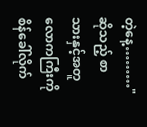တဲ့နေ့………" ဆိုသည့် စာသားနှင့်အတူ လောကကြီးကို စိန်ခေါ်လိုက်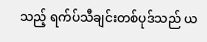သည့် ရက်ပ်သီချင်းတစ်ပုဒ်သည် ယ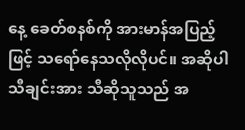နေ့ ခေတ်စနစ်ကို အားမာန်အပြည့်ဖြင့် သရော်နေသလိုလိုပင်။ အဆိုပါ သီချင်းအား သီဆိုသူသည် အ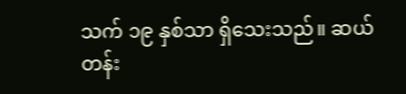သက် ၁၉ နှစ်သာ ရှိသေးသည်။ ဆယ်တန်း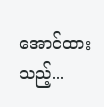အောင်ထားသည့်...